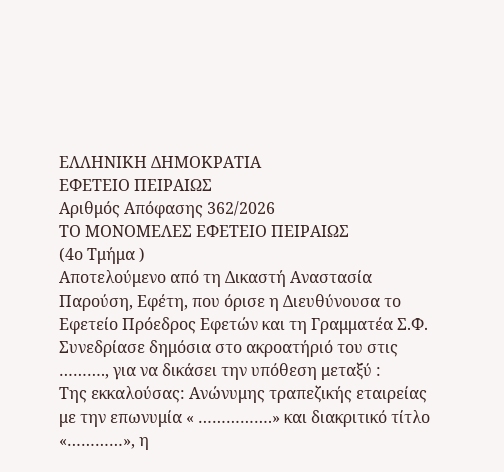ΕΛΛΗΝΙΚΗ ΔΗΜΟΚΡΑΤΙΑ
ΕΦΕΤΕΙΟ ΠΕΙΡΑΙΩΣ
Αριθμός Απόφασης 362/2026
ΤΟ ΜΟΝΟΜΕΛΕΣ ΕΦΕΤΕΙΟ ΠΕΙΡΑΙΩΣ
(4ο Τμήμα )
Αποτελούμενο από τη Δικαστή Αναστασία Παρούση, Εφέτη, που όρισε η Διευθύνουσα το Εφετείο Πρόεδρος Εφετών και τη Γραμματέα Σ.Φ.
Συνεδρίασε δημόσια στο ακροατήριό του στις ………., για να δικάσει την υπόθεση μεταξύ :
Της εκκαλούσας: Ανώνυμης τραπεζικής εταιρείας με την επωνυμία « …………….» και διακριτικό τίτλο «…………», η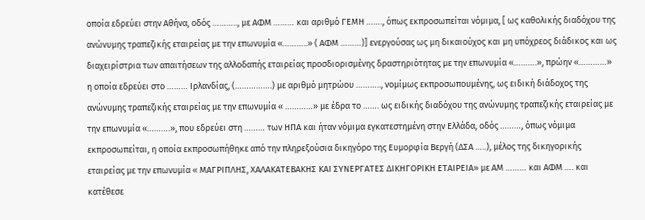οποία εδρεύει στην Αθήνα, οδός ……….., με ΑΦΜ ……… και αριθμό ΓΕΜΗ ……., όπως εκπροσωπείται νόμιμα, [ ως καθολικής διαδόχου της ανώνυμης τραπεζικής εταιρείας με την επωνυμία «………..» ( ΑΦΜ ………)] ενεργούσας ως μη δικαιούχος και μη υπόχρεος διάδικος και ως διαχειρίστρια των απαιτήσεων της αλλοδαπής εταιρείας προσδιορισμένης δραστηριότητας με την επωνυμία «……….», πρώην «…………» η οποία εδρεύει στο ……… Ιρλανδίας, (…………….) με αριθμό μητρώου ……….., νομίμως εκπροσωπουμένης, ως ειδική διάδοχος της ανώνυμης τραπεζικής εταιρείας με την επωνυμία « …………» με έδρα το ……. ως ειδικής διαδόχου της ανώνυμης τραπεζικής εταιρείας με την επωνυμία «……….», που εδρεύει στη ……… των ΗΠΑ και ήταν νόμιμα εγκατεστημένη στην Ελλάδα, οδός ………, όπως νόμιμα εκπροσωπείται, η οποία εκπροσωπήθηκε από την πληρεξούσια δικηγόρο της Ευμορφία Βεργή (ΔΣΑ …..), μέλος της δικηγορικής εταιρείας με την επωνυμία « ΜΑΓΡΙΠΛΗΣ, ΧΑΛΑΚΑΤΕΒΑΚΗΣ ΚΑΙ ΣΥΝΕΡΓΑΤΕΣ ΔΙΚΗΓΟΡΙΚΗ ΕΤΑΙΡΕΙΑ» με ΑΜ ……… και ΑΦΜ …. και κατέθεσε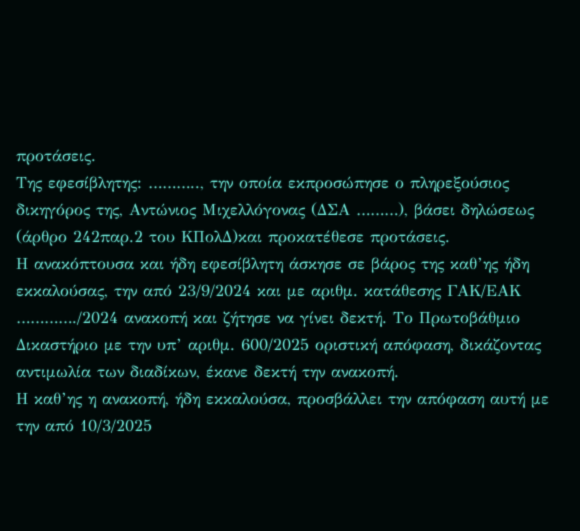προτάσεις.
Της εφεσίβλητης: ……….., την οποία εκπροσώπησε ο πληρεξούσιος δικηγόρος της, Αντώνιος Μιχελλόγονας (ΔΣΑ ………), βάσει δηλώσεως (άρθρο 242παρ.2 του ΚΠολΔ)και προκατέθεσε προτάσεις.
Η ανακόπτουσα και ήδη εφεσίβλητη άσκησε σε βάρος της καθ’ης ήδη εκκαλούσας, την από 23/9/2024 και με αριθμ. κατάθεσης ΓΑΚ/ΕΑΚ …………./2024 ανακοπή και ζήτησε να γίνει δεκτή. Το Πρωτοβάθμιο Δικαστήριο με την υπ’ αριθμ. 600/2025 οριστική απόφαση, δικάζοντας αντιμωλία των διαδίκων, έκανε δεκτή την ανακοπή.
Η καθ’ης η ανακοπή, ήδη εκκαλούσα, προσβάλλει την απόφαση αυτή με την από 10/3/2025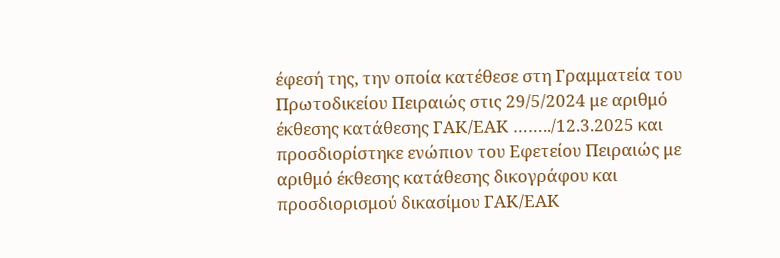έφεσή της, την οποία κατέθεσε στη Γραμματεία του Πρωτοδικείου Πειραιώς στις 29/5/2024 με αριθμό έκθεσης κατάθεσης ΓΑΚ/ΕΑΚ ……../12.3.2025 και προσδιορίστηκε ενώπιον του Εφετείου Πειραιώς με αριθμό έκθεσης κατάθεσης δικογράφου και προσδιορισμού δικασίμου ΓΑΚ/ΕΑΚ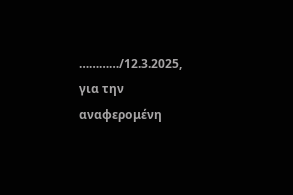…………/12.3.2025, για την αναφερομένη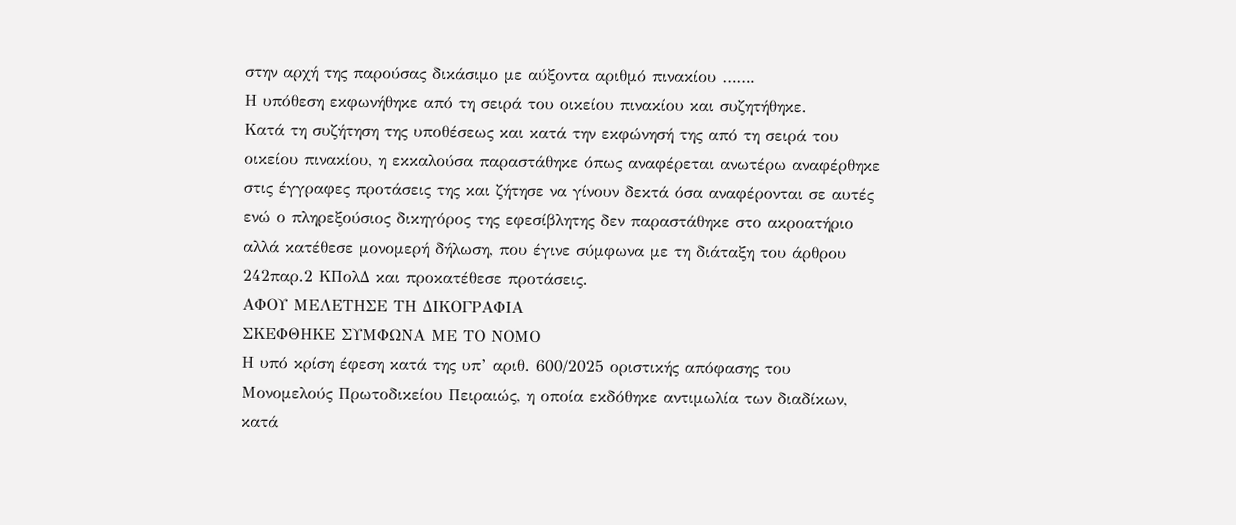στην αρχή της παρούσας δικάσιμο με αύξοντα αριθμό πινακίου …….
Η υπόθεση εκφωνήθηκε από τη σειρά του οικείου πινακίου και συζητήθηκε.
Κατά τη συζήτηση της υποθέσεως και κατά την εκφώνησή της από τη σειρά του οικείου πινακίου, η εκκαλούσα παραστάθηκε όπως αναφέρεται ανωτέρω αναφέρθηκε στις έγγραφες προτάσεις της και ζήτησε να γίνουν δεκτά όσα αναφέρονται σε αυτές ενώ ο πληρεξούσιος δικηγόρος της εφεσίβλητης δεν παραστάθηκε στο ακροατήριο αλλά κατέθεσε μονομερή δήλωση, που έγινε σύμφωνα με τη διάταξη του άρθρου 242παρ.2 ΚΠολΔ και προκατέθεσε προτάσεις.
ΑΦΟΥ ΜΕΛΕΤΗΣΕ ΤΗ ΔΙΚΟΓΡΑΦΙΑ
ΣΚΕΦΘΗΚΕ ΣΥΜΦΩΝΑ ΜΕ ΤΟ ΝΟΜΟ
Η υπό κρίση έφεση κατά της υπ’ αριθ. 600/2025 οριστικής απόφασης του Μονομελούς Πρωτοδικείου Πειραιώς, η οποία εκδόθηκε αντιμωλία των διαδίκων, κατά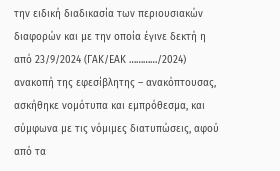την ειδική διαδικασία των περιουσιακών διαφορών και με την οποία έγινε δεκτή η από 23/9/2024 (ΓΑΚ/ΕΑΚ …………/2024) ανακοπή της εφεσίβλητης – ανακόπτουσας, ασκήθηκε νομότυπα και εμπρόθεσμα, και σύμφωνα με τις νόμιμες διατυπώσεις, αφού από τα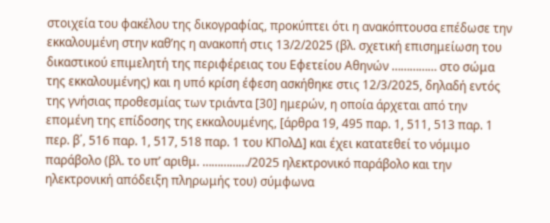στοιχεία του φακέλου της δικογραφίας, προκύπτει ότι η ανακόπτουσα επέδωσε την εκκαλουμένη στην καθ’ης η ανακοπή στις 13/2/2025 (βλ. σχετική επισημείωση του δικαστικού επιμελητή της περιφέρειας του Εφετείου Αθηνών …………… στο σώμα της εκκαλουμένης) και η υπό κρίση έφεση ασκήθηκε στις 12/3/2025, δηλαδή εντός της γνήσιας προθεσμίας των τριάντα [30] ημερών, η οποία άρχεται από την επομένη της επίδοσης της εκκαλουμένης, [άρθρα 19, 495 παρ. 1, 511, 513 παρ. 1 περ. β΄, 516 παρ. 1, 517, 518 παρ. 1 του ΚΠολΔ] και έχει κατατεθεί το νόμιμο παράβολο (βλ. το υπ’ αριθμ. ……………/2025 ηλεκτρονικό παράβολο και την ηλεκτρονική απόδειξη πληρωμής του) σύμφωνα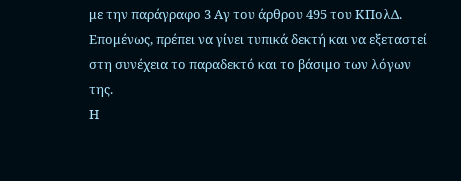με την παράγραφο 3 Αγ του άρθρου 495 του ΚΠολΔ. Επομένως, πρέπει να γίνει τυπικά δεκτή και να εξεταστεί στη συνέχεια το παραδεκτό και το βάσιμο των λόγων της.
Η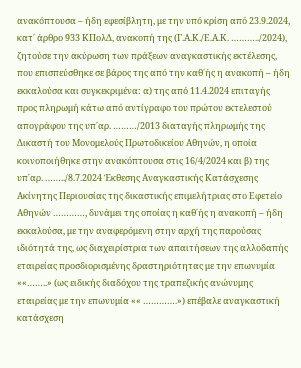ανακόπτουσα – ήδη εφεσίβλητη, με την υπό κρίση από 23.9.2024, κατ΄ άρθρο 933 ΚΠολΔ, ανακοπή της (Γ.Α.Κ./Ε.Α.Κ. ………../2024), ζητούσε την ακύρωση των πράξεων αναγκαστικής εκτέλεσης, που επισπεύσθηκε σε βάρος της από την καθ΄ής η ανακοπή – ήδη εκκαλούσα και συγκεκριμένα: α) της από 11.4.2024 επιταγής προς πληρωμή κάτω από αντίγραφο του πρώτου εκτελεστού απογράφου της υπ΄αρ. ………/2013 διαταγής πληρωμής της Δικαστή του Μονομελούς Πρωτοδικείου Αθηνών, η οποία κοινοποιήθηκε στην ανακόπτουσα στις 16/4/2024 και β) της υπ΄αρ. ……../8.7.2024 Έκθεσης Αναγκαστικής Κατάσχεσης Ακίνητης Περιουσίας της δικαστικής επιμελήτριας στο Εφετείο Αθηνών …………, δυνάμει της οποίας η καθ΄ής η ανακοπή – ήδη εκκαλούσα, με την αναφερόμενη στην αρχή της παρούσας ιδιότητά της, ως διαχειρίστρια των απαιτήσεων της αλλοδαπής εταιρείας προσδιορισμένης δραστηριότητας με την επωνυμία ««……..» (ως ειδικής διαδόχου της τραπεζικής ανώνυμης εταιρείας με την επωνυμία «« ………….») επέβαλε αναγκαστική κατάσχεση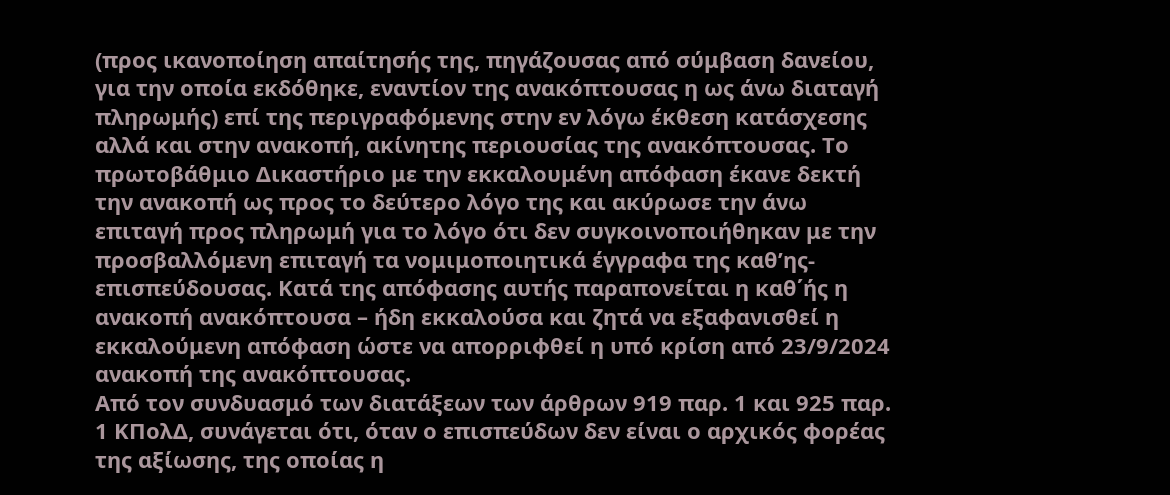(προς ικανοποίηση απαίτησής της, πηγάζουσας από σύμβαση δανείου, για την οποία εκδόθηκε, εναντίον της ανακόπτουσας η ως άνω διαταγή πληρωμής) επί της περιγραφόμενης στην εν λόγω έκθεση κατάσχεσης αλλά και στην ανακοπή, ακίνητης περιουσίας της ανακόπτουσας. Το πρωτοβάθμιο Δικαστήριο με την εκκαλουμένη απόφαση έκανε δεκτή την ανακοπή ως προς το δεύτερο λόγο της και ακύρωσε την άνω επιταγή προς πληρωμή για το λόγο ότι δεν συγκοινοποιήθηκαν με την προσβαλλόμενη επιταγή τα νομιμοποιητικά έγγραφα της καθ’ης-επισπεύδουσας. Κατά της απόφασης αυτής παραπονείται η καθ΄ής η ανακοπή ανακόπτουσα – ήδη εκκαλούσα και ζητά να εξαφανισθεί η εκκαλούμενη απόφαση ώστε να απορριφθεί η υπό κρίση από 23/9/2024 ανακοπή της ανακόπτουσας.
Από τον συνδυασμό των διατάξεων των άρθρων 919 παρ. 1 και 925 παρ. 1 ΚΠολΔ, συνάγεται ότι, όταν ο επισπεύδων δεν είναι ο αρχικός φορέας της αξίωσης, της οποίας η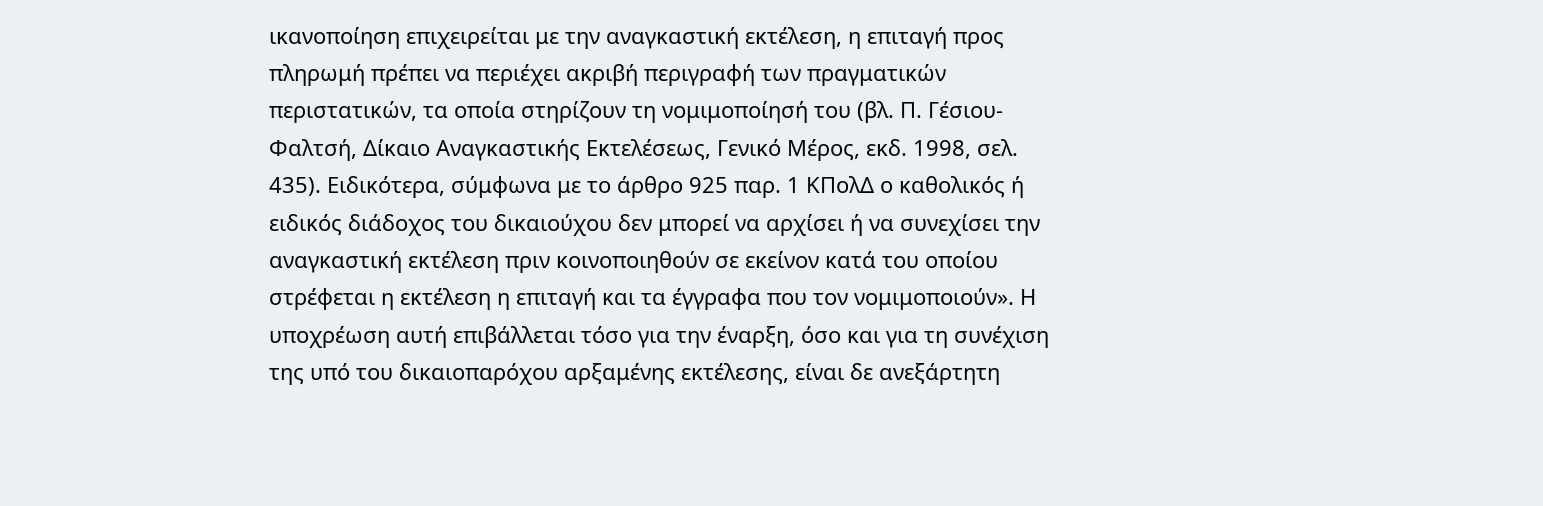ικανοποίηση επιχειρείται με την αναγκαστική εκτέλεση, η επιταγή προς πληρωμή πρέπει να περιέχει ακριβή περιγραφή των πραγματικών περιστατικών, τα οποία στηρίζουν τη νομιμοποίησή του (βλ. Π. Γέσιου-Φαλτσή, Δίκαιο Αναγκαστικής Εκτελέσεως, Γενικό Μέρος, εκδ. 1998, σελ. 435). Ειδικότερα, σύμφωνα με το άρθρο 925 παρ. 1 ΚΠολΔ ο καθολικός ή ειδικός διάδοχος του δικαιούχου δεν μπορεί να αρχίσει ή να συνεχίσει την αναγκαστική εκτέλεση πριν κοινοποιηθούν σε εκείνον κατά του οποίου στρέφεται η εκτέλεση η επιταγή και τα έγγραφα που τον νομιμοποιούν». Η υποχρέωση αυτή επιβάλλεται τόσο για την έναρξη, όσο και για τη συνέχιση της υπό του δικαιοπαρόχου αρξαμένης εκτέλεσης, είναι δε ανεξάρτητη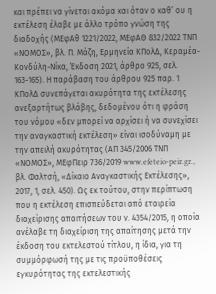και πρέπει να γίνεται ακόμα και όταν ο καθ’ ου η εκτέλεση έλαβε με άλλο τρόπο γνώση της διαδοχής (ΜΕφΑθ 1221/2022, ΜΕφΑΘ 832/2022 ΤΝΠ «ΝΟΜΟΣ», βλ. Π. Μάζη, Ερμηνεία ΚΠολΔ, Κεραμέα-Κονδύλη-Νίκα, Έκδοση 2021, άρθρο 925, σελ. 163-165). Η παράβαση του άρθρου 925 παρ. 1 ΚΠολΔ συνεπάγεται ακυρότητα της εκτέλεσης ανεξαρτήτως βλάβης, δεδομένου ότι η φράση του νόμου «δεν μπορεί να αρχίσει ή να συνεχίσει την αναγκαστική εκτέλεση» είναι ισοδύναμη με την απειλή ακυρότητας (ΑΠ 345/2006 ΤΝΠ «ΝΟΜΟΣ», ΜΕφΠειρ 736/2019 www.efeteio-peir.gr., βλ. Φαλτσή, «Δίκαιο Αναγκαστικής Εκτέλεσης», 2017, 1, σελ. 450). Ως εκ τούτου, στην περίπτωση που η εκτέλεση επισπεύδεται από εταιρεία διαχείρισης απαιτήσεων του ν. 4354/2015, η οποία ανέλαβε τη διαχείριση της απαίτησης μετά την έκδοση του εκτελεστού τίτλου, η ίδια, για τη συμμόρφωσή της με τις προϋποθέσεις εγκυρότητας της εκτελεστικής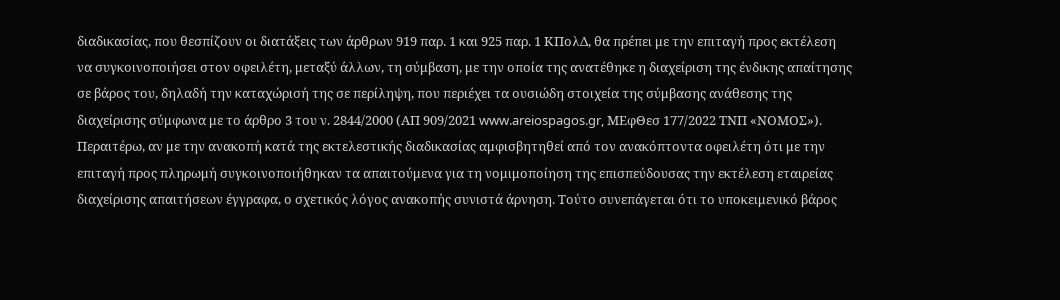διαδικασίας, που θεσπίζουν οι διατάξεις των άρθρων 919 παρ. 1 και 925 παρ. 1 ΚΠολΔ, θα πρέπει με την επιταγή προς εκτέλεση να συγκοινοποιήσει στον οφειλέτη, μεταξύ άλλων, τη σύμβαση, με την οποία της ανατέθηκε η διαχείριση της ένδικης απαίτησης σε βάρος του, δηλαδή την καταχώρισή της σε περίληψη, που περιέχει τα ουσιώδη στοιχεία της σύμβασης ανάθεσης της διαχείρισης σύμφωνα με το άρθρο 3 του ν. 2844/2000 (ΑΠ 909/2021 www.areiospagos.gr, ΜΕφΘεσ 177/2022 ΤΝΠ «ΝΟΜΟΣ»). Περαιτέρω, αν με την ανακοπή κατά της εκτελεστικής διαδικασίας αμφισβητηθεί από τον ανακόπτοντα οφειλέτη ότι με την επιταγή προς πληρωμή συγκοινοποιήθηκαν τα απαιτούμενα για τη νομιμοποίηση της επισπεύδουσας την εκτέλεση εταιρείας διαχείρισης απαιτήσεων έγγραφα, ο σχετικός λόγος ανακοπής συνιστά άρνηση. Τούτο συνεπάγεται ότι το υποκειμενικό βάρος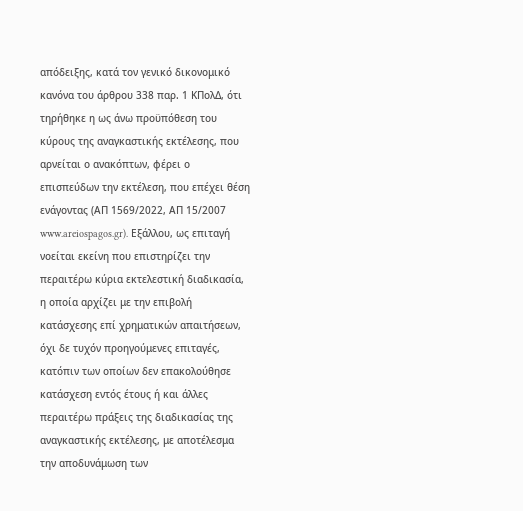απόδειξης, κατά τον γενικό δικονομικό κανόνα του άρθρου 338 παρ. 1 ΚΠολΔ, ότι τηρήθηκε η ως άνω προϋπόθεση του κύρους της αναγκαστικής εκτέλεσης, που αρνείται ο ανακόπτων, φέρει ο επισπεύδων την εκτέλεση, που επέχει θέση ενάγοντας (ΑΠ 1569/2022, ΑΠ 15/2007 www.areiospagos.gr). Εξάλλου, ως επιταγή νοείται εκείνη που επιστηρίζει την περαιτέρω κύρια εκτελεστική διαδικασία, η οποία αρχίζει με την επιβολή κατάσχεσης επί χρηματικών απαιτήσεων, όχι δε τυχόν προηγούμενες επιταγές, κατόπιν των οποίων δεν επακολούθησε κατάσχεση εντός έτους ή και άλλες περαιτέρω πράξεις της διαδικασίας της αναγκαστικής εκτέλεσης, με αποτέλεσμα την αποδυνάμωση των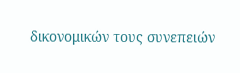δικονομικών τους συνεπειών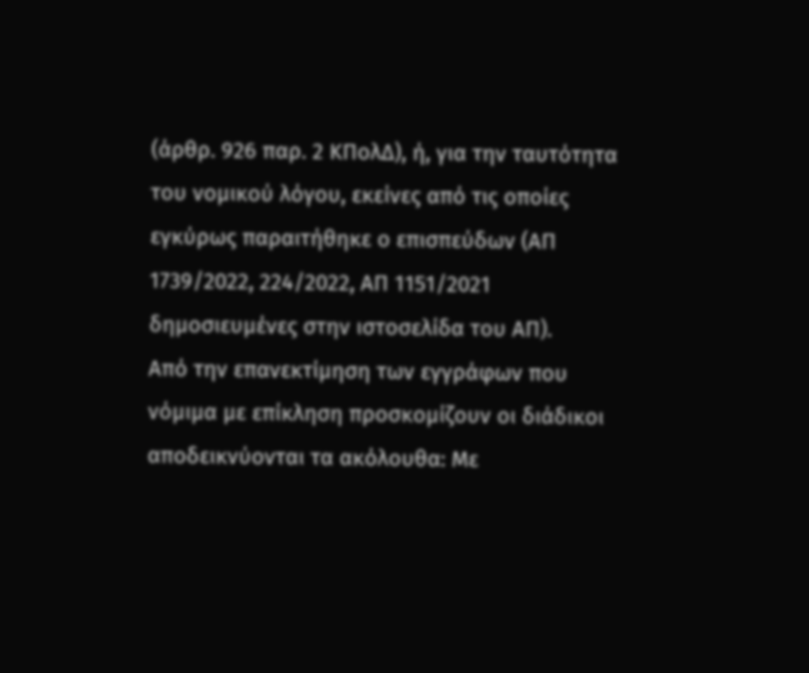(άρθρ. 926 παρ. 2 ΚΠολΔ), ή, για την ταυτότητα του νομικού λόγου, εκείνες από τις οποίες εγκύρως παραιτήθηκε ο επισπεύδων (ΑΠ 1739/2022, 224/2022, ΑΠ 1151/2021 δημοσιευμένες στην ιστοσελίδα του ΑΠ).
Από την επανεκτίμηση των εγγράφων που νόμιμα με επίκληση προσκομίζουν οι διάδικοι αποδεικνύονται τα ακόλουθα: Με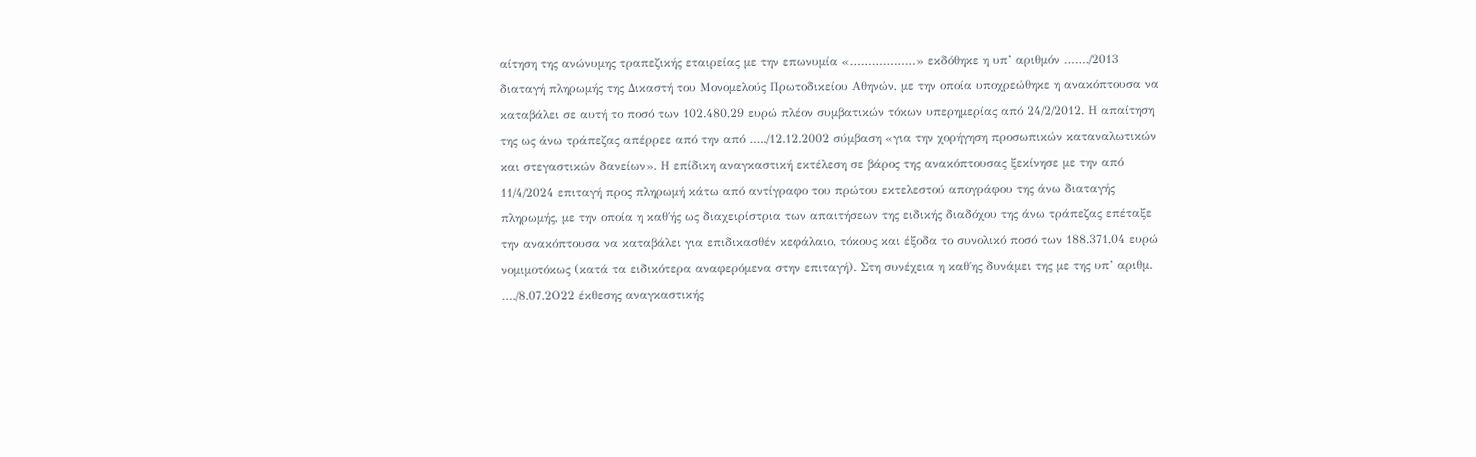αίτηση της ανώνυμης τραπεζικής εταιρείας με την επωνυμία «………………» εκδόθηκε η υπ’ αριθμόν ……./2013 διαταγή πληρωμής της Δικαστή του Μονομελούς Πρωτοδικείου Αθηνών, με την οποία υποχρεώθηκε η ανακόπτουσα να καταβάλει σε αυτή το ποσό των 102.480,29 ευρώ πλέον συμβατικών τόκων υπερημερίας από 24/2/2012. Η απαίτηση της ως άνω τράπεζας απέρρεε από την από …../12.12.2002 σύμβαση «για την χορήγηση προσωπικών καταναλωτικών και στεγαστικών δανείων». Η επίδικη αναγκαστική εκτέλεση σε βάρος της ανακόπτουσας ξεκίνησε με την από 11/4/2024 επιταγή προς πληρωμή κάτω από αντίγραφο του πρώτου εκτελεστού απογράφου της άνω διαταγής πληρωμής, με την οποία η καθ΄ής ως διαχειρίστρια των απαιτήσεων της ειδικής διαδόχου της άνω τράπεζας επέταξε την ανακόπτουσα να καταβάλει για επιδικασθέν κεφάλαιο, τόκους και έξοδα το συνολικό ποσό των 188.371,04 ευρώ νομιμοτόκως (κατά τα ειδικότερα αναφερόμενα στην επιταγή). Στη συνέχεια η καθ΄ης δυνάμει της με της υπ’ αριθμ. …./8.07.2Ο22 έκθεσης αναγκαστικής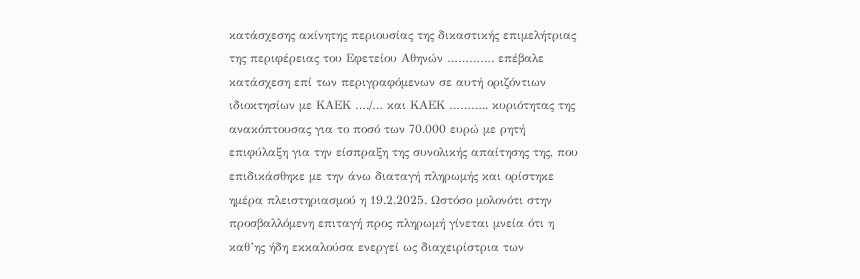κατάσχεσης ακίνητης περιουσίας της δικαστικής επιμελήτριας της περιφέρειας του Εφετείου Αθηνών …………. επέβαλε κατάσχεση επί των περιγραφόμενων σε αυτή οριζόντιων ιδιοκτησίων με ΚΑΕΚ …./… και ΚΑΕΚ ……….. κυριότητας της ανακόπτουσας για το ποσό των 70.000 ευρώ με ρητή επιφύλαξη για την είσπραξη της συνολικής απαίτησης της, που επιδικάσθηκε με την άνω διαταγή πληρωμής και ορίστηκε ημέρα πλειστηριασμού η 19.2.2025. Ωστόσο μολονότι στην προσβαλλόμενη επιταγή προς πληρωμή γίνεται μνεία ότι η καθ’ης ήδη εκκαλούσα ενεργεί ως διαχειρίστρια των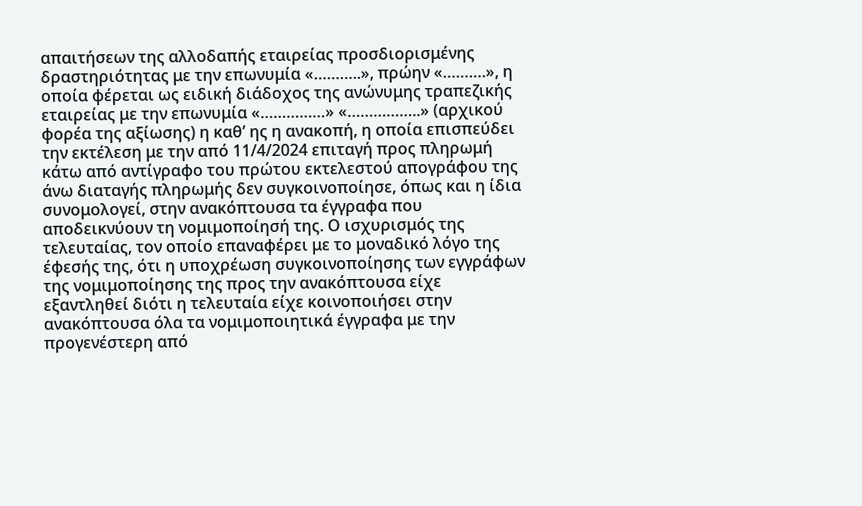απαιτήσεων της αλλοδαπής εταιρείας προσδιορισμένης δραστηριότητας με την επωνυμία «………..», πρώην «……….», η οποία φέρεται ως ειδική διάδοχος της ανώνυμης τραπεζικής εταιρείας με την επωνυμία «……………» «……………..» (αρχικού φορέα της αξίωσης) η καθ’ ης η ανακοπή, η οποία επισπεύδει την εκτέλεση με την από 11/4/2024 επιταγή προς πληρωμή κάτω από αντίγραφο του πρώτου εκτελεστού απογράφου της άνω διαταγής πληρωμής δεν συγκοινοποίησε, όπως και η ίδια συνομολογεί, στην ανακόπτουσα τα έγγραφα που αποδεικνύουν τη νομιμοποίησή της. Ο ισχυρισμός της τελευταίας, τον οποίο επαναφέρει με το μοναδικό λόγο της έφεσής της, ότι η υποχρέωση συγκοινοποίησης των εγγράφων της νομιμοποίησης της προς την ανακόπτουσα είχε εξαντληθεί διότι η τελευταία είχε κοινοποιήσει στην ανακόπτουσα όλα τα νομιμοποιητικά έγγραφα με την προγενέστερη από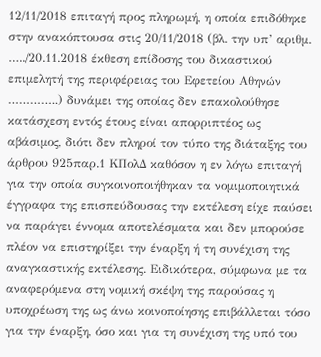12/11/2018 επιταγή προς πληρωμή, η οποία επιδόθηκε στην ανακόπτουσα στις 20/11/2018 (βλ. την υπ’ αριθμ. …../20.11.2018 έκθεση επίδοσης του δικαστικού επιμελητή της περιφέρειας του Εφετείου Αθηνών …………..) δυνάμει της οποίας δεν επακολούθησε κατάσχεση εντός έτους είναι απορριπτέος ως αβάσιμος, διότι δεν πληροί τον τύπο της διάταξης του άρθρου 925παρ.1 ΚΠολΔ καθόσον η εν λόγω επιταγή για την οποία συγκοινοποιήθηκαν τα νομιμοποιητικά έγγραφα της επισπεύδουσας την εκτέλεση είχε παύσει να παράγει έννομα αποτελέσματα και δεν μπορούσε πλέον να επιστηρίξει την έναρξη ή τη συνέχιση της αναγκαστικής εκτέλεσης. Ειδικότερα, σύμφωνα με τα αναφερόμενα στη νομική σκέψη της παρούσας η υποχρέωση της ως άνω κοινοποίησης επιβάλλεται τόσο για την έναρξη, όσο και για τη συνέχιση της υπό του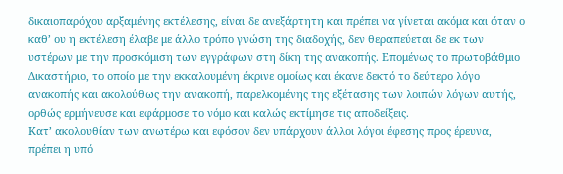δικαιοπαρόχου αρξαμένης εκτέλεσης, είναι δε ανεξάρτητη και πρέπει να γίνεται ακόμα και όταν ο καθ’ ου η εκτέλεση έλαβε με άλλο τρόπο γνώση της διαδοχής, δεν θεραπεύεται δε εκ των υστέρων με την προσκόμιση των εγγράφων στη δίκη της ανακοπής. Επομένως το πρωτοβάθμιο Δικαστήριο, το οποίο με την εκκαλουμένη έκρινε ομοίως και έκανε δεκτό το δεύτερο λόγο ανακοπής και ακολούθως την ανακοπή, παρελκομένης της εξέτασης των λοιπών λόγων αυτής, ορθώς ερμήνευσε και εφάρμοσε το νόμο και καλώς εκτίμησε τις αποδείξεις.
Κατ’ ακολουθίαν των ανωτέρω και εφόσον δεν υπάρχουν άλλοι λόγοι έφεσης προς έρευνα, πρέπει η υπό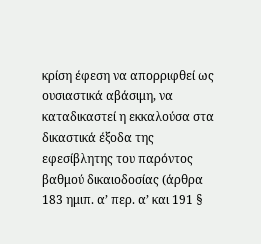κρίση έφεση να απορριφθεί ως ουσιαστικά αβάσιμη, να καταδικαστεί η εκκαλούσα στα δικαστικά έξοδα της εφεσίβλητης του παρόντος βαθμού δικαιοδοσίας (άρθρα 183 ημιπ. α’ περ. α’ και 191 §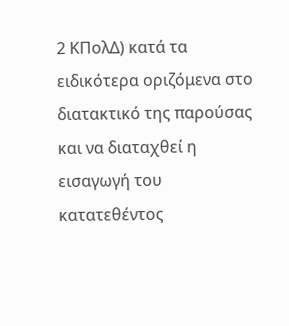2 ΚΠολΔ) κατά τα ειδικότερα οριζόμενα στο διατακτικό της παρούσας και να διαταχθεί η εισαγωγή του κατατεθέντος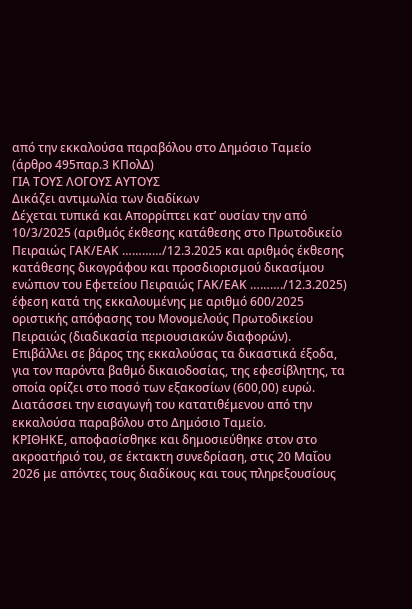από την εκκαλούσα παραβόλου στο Δημόσιο Ταμείο (άρθρο 495παρ.3 ΚΠολΔ)
ΓΙΑ ΤΟΥΣ ΛΟΓΟΥΣ ΑΥΤΟΥΣ
Δικάζει αντιμωλία των διαδίκων
Δέχεται τυπικά και Απορρίπτει κατ’ ουσίαν την από 10/3/2025 (αριθμός έκθεσης κατάθεσης στο Πρωτοδικείο Πειραιώς ΓΑΚ/ΕΑΚ …………/12.3.2025 και αριθμός έκθεσης κατάθεσης δικογράφου και προσδιορισμού δικασίμου ενώπιον του Εφετείου Πειραιώς ΓΑΚ/ΕΑΚ ………./12.3.2025) έφεση κατά της εκκαλουμένης με αριθμό 600/2025 οριστικής απόφασης του Μονομελούς Πρωτοδικείου Πειραιώς (διαδικασία περιουσιακών διαφορών).
Επιβάλλει σε βάρος της εκκαλούσας τα δικαστικά έξοδα, για τον παρόντα βαθμό δικαιοδοσίας, της εφεσίβλητης, τα οποία ορίζει στο ποσό των εξακοσίων (600,00) ευρώ.
Διατάσσει την εισαγωγή του κατατιθέμενου από την εκκαλούσα παραβόλου στο Δημόσιο Ταμείο.
ΚΡΙΘΗΚΕ, αποφασίσθηκε και δημοσιεύθηκε στον στο ακροατήριό του, σε έκτακτη συνεδρίαση, στις 20 Μαΐου 2026 με απόντες τους διαδίκους και τους πληρεξουσίους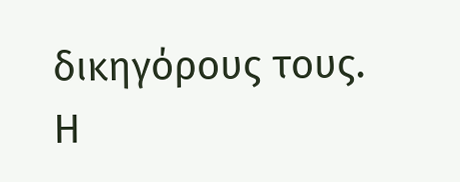δικηγόρους τους.
Η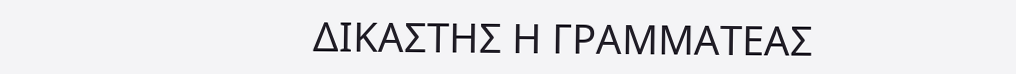ΔΙΚΑΣΤΗΣ Η ΓΡΑΜΜΑΤΕΑΣ